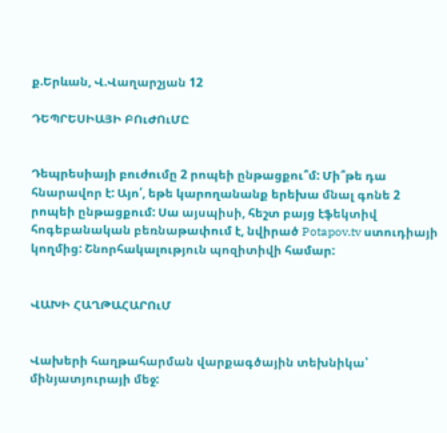ք.Երևան, Վ.Վաղարշյան 12

ԴԵՊՐԵՍԻԱՅԻ ԲՈւԺՈւՄԸ


Դեպրեսիայի բուժումը 2 րոպեի ընթացքու՞մ: Մի՞թե դա հնարավոր է: Այո՛, եթե կարողանանք երեխա մնալ գոնե 2 րոպեի ընթացքում: Սա այսպիսի, հեշտ բայց էֆեկտիվ հոգեբանական բեռնաթափում է, նվիրած Potapov.tv ստուդիայի կողմից: Շնորհակալություն պոզիտիվի համար:


ՎԱԽԻ ՀԱՂԹԱՀԱՐՈւՄ


Վախերի հաղթահարման վարքագծային տեխնիկա՝ մինյատյուրայի մեջ: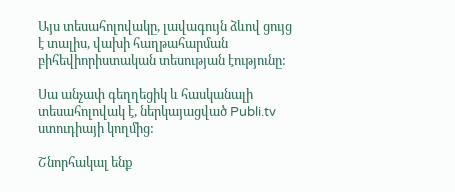Այս տեսահոլովակը, լավագույն ձևով ցույց է տալիս, վախի հաղթահարման բիհեվիորիստական տեսության էությունը:

Սա անչափ գեղղեցիկ և հասկանալի տեսահոլովակ է, ներկայացված Publi.tv ստուդիայի կողմից:

Շնորհակալ ենք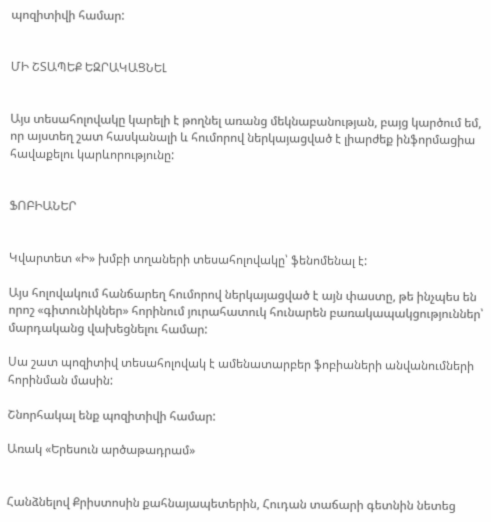պոզիտիվի համար:


ՄԻ ՇՏԱՊԵՔ ԵԶՐԱԿԱՑՆԵԼ


Այս տեսահոլովակը կարելի է թողնել առանց մեկնաբանության, բայց կարծում եմ, որ այստեղ շատ հասկանալի և հումորով ներկայացված է լիարժեք ինֆորմացիա հավաքելու կարևորությունը:


ՖՈԲԻԱՆԵՐ


Կվարտետ «Ի» խմբի տղաների տեսահոլովակը՝ ֆենոմենալ է:

Այս հոլովակում հանճարեղ հումորով ներկայացված է այն փաստը, թե ինչպես են որոշ «գիտունիկներ» հորինում յուրահատուկ հունարեն բառակապակցություններ՝ մարդականց վախեցնելու համար:

Սա շատ պոզիտիվ տեսահոլովակ է ամենատարբեր ֆոբիաների անվանումների հորինման մասին:

Շնորհակալ ենք պոզիտիվի համար:

Առակ «Երեսուն արծաթադրամ»


Հանձնելով Քրիստոսին քահնայապետերին, Հուդան տաճարի գետնին նետեց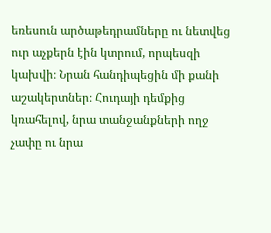եռեսուն արծաթեդրամները ու նետվեց ուր աչքերն էին կտրում, որպեսզի կախվի։ Նրան հանդիպեցին մի քանի աշակերտներ։ Հուդայի դեմքից կռահելով, նրա տանջանքների ողջ չափը ու նրա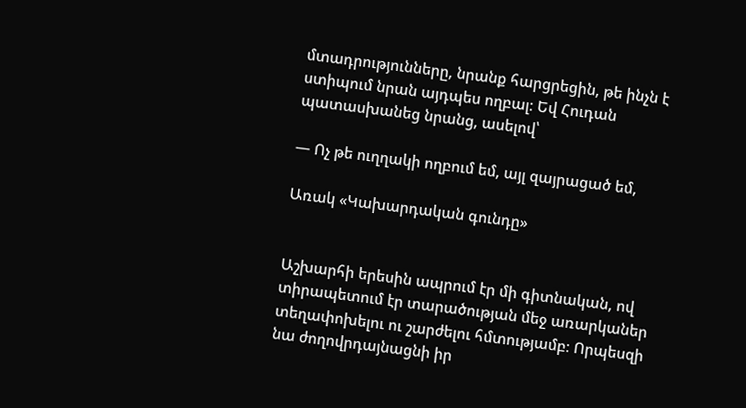մտադրությունները, նրանք հարցրեցին, թե ինչն է ստիպում նրան այդպես ողբալ։ Եվ Հուդան պատասխանեց նրանց, ասելով՝

— Ոչ թե ուղղակի ողբում եմ, այլ զայրացած եմ,

Առակ «Կախարդական գունդը»


Աշխարհի երեսին ապրում էր մի գիտնական, ով տիրապետում էր տարածության մեջ առարկաներ տեղափոխելու ու շարժելու հմտությամբ։ Որպեսզի նա ժողովրդայնացնի իր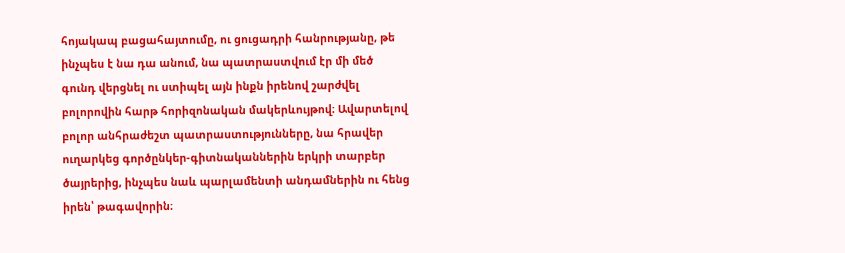հոյակապ բացահայտումը, ու ցուցադրի հանրությանը, թե ինչպես է նա դա անում, նա պատրաստվում էր մի մեծ գունդ վերցնել ու ստիպել այն ինքն իրենով շարժվել բոլորովին հարթ հորիզոնական մակերևույթով։ Ավարտելով բոլոր անհրաժեշտ պատրաստությունները, նա հրավեր ուղարկեց գործընկեր-գիտնականներին երկրի տարբեր ծայրերից, ինչպես նաև պարլամենտի անդամներին ու հենց իրեն՝ թագավորին։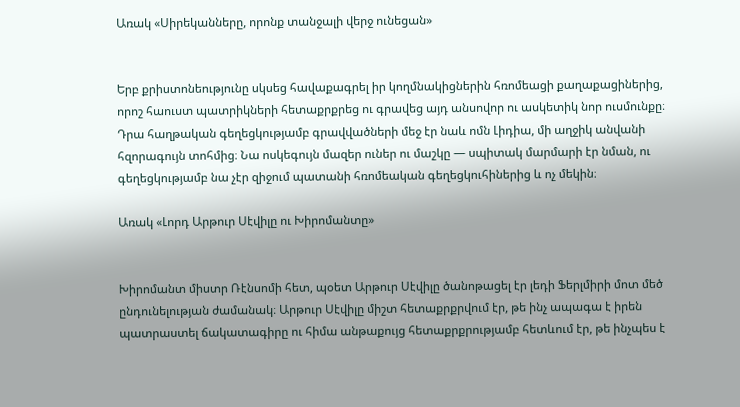Առակ «Սիրեկանները, որոնք տանջալի վերջ ունեցան»


Երբ քրիստոնեությունը սկսեց հավաքագրել իր կողմնակիցներին հռոմեացի քաղաքացիներից, որոշ հաուստ պատրիկների հետաքրքրեց ու գրավեց այդ անսովոր ու ասկետիկ նոր ուսմունքը։ Դրա հաղթական գեղեցկությամբ գրավվածների մեջ էր նաև ոմն Լիդիա, մի աղջիկ անվանի հզորագույն տոհմից։ Նա ոսկեգույն մազեր ուներ ու մաշկը — սպիտակ մարմարի էր նման, ու գեղեցկությամբ նա չէր զիջում պատանի հռոմեական գեղեցկուհիներից և ոչ մեկին։

Առակ «Լորդ Արթուր Սէվիլը ու Խիրոմանտը»


Խիրոմանտ միստր Ռէնսոմի հետ, պօետ Արթուր Սէվիլը ծանոթացել էր լեդի Ֆերլմիրի մոտ մեծ ընդունելության ժամանակ։ Արթուր Սէվիլը միշտ հետաքրքրվում էր, թե ինչ ապագա է իրեն պատրաստել ճակատագիրը ու հիմա անթաքույց հետաքրքրությամբ հետևում էր, թե ինչպես է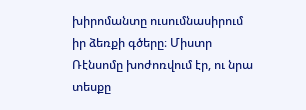խիրոմանտը ուսումնասիրում իր ձեռքի գծերը։ Միստր Ռէնսոմը խոժոռվում էր, ու նրա տեսքը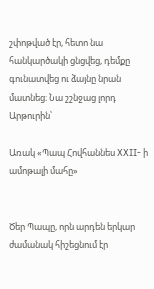շփոթված էր, հետո նա հանկարծակի ցնցվեց, դեմքը գունատվեց ու ձայնը նրան մատնեց։ Նա շշնջաց լորդ Արթուրին՝

Առակ «Պապ Հովհաննես XXII- ի ամոթալի մահը»


Ծեր Պապը, որն արդեն երկար ժամանակ հիշեցնում էր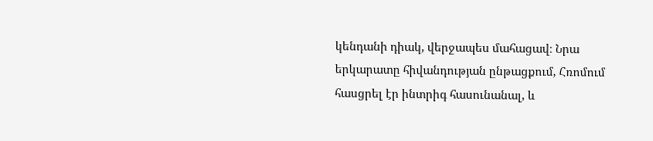կենդանի դիակ, վերջապես մահացավ։ Նրա երկարատը հիվանդության ընթացքում, Հռոմում հասցրել էր ինտրիգ հասունանալ, և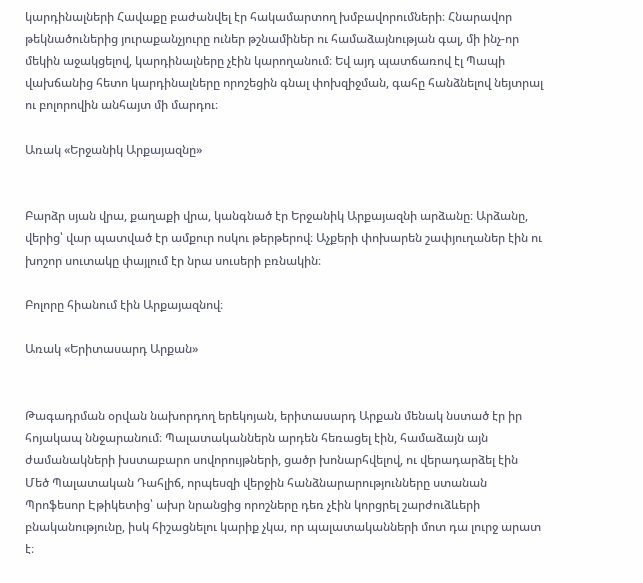կարդինալների Հավաքը բաժանվել էր հակամարտող խմբավորումների։ Հնարավոր թեկնածուներից յուրաքանչյուրը ուներ թշնամիներ ու համաձայնության գալ, մի ինչ-որ մեկին աջակցելով, կարդինալները չէին կարողանում։ Եվ այդ պատճառով էլ Պապի վախճանից հետո կարդինալները որոշեցին գնալ փոխզիջման, գահը հանձնելով նեյտրալ ու բոլորովին անհայտ մի մարդու։

Առակ «Երջանիկ Արքայազնը»


Բարձր սյան վրա, քաղաքի վրա, կանգնած էր Երջանիկ Արքայազնի արձանը։ Արձանը, վերից՝ վար պատված էր ամքուր ոսկու թերթերով։ Աչքերի փոխարեն շափյուղաներ էին ու խոշոր սուտակը փայլում էր նրա սուսերի բռնակին։

Բոլորը հիանում էին Արքայազնով։

Առակ «Երիտասարդ Արքան»


Թագադրման օրվան նախորդող երեկոյան, երիտասարդ Արքան մենակ նստած էր իր հոյակապ ննջարանում։ Պալատականներն արդեն հեռացել էին, համաձայն այն ժամանակների խստաբարո սովորույթների, ցածր խոնարհվելով, ու վերադարձել էին Մեծ Պալատական Դահլիճ, որպեսզի վերջին հանձնարարությունները ստանան Պրոֆեսոր Էթիկետից՝ ախր նրանցից որոշները դեռ չէին կորցրել շարժուձևերի բնականությունը, իսկ հիշացնելու կարիք չկա, որ պալատականների մոտ դա լուրջ արատ է։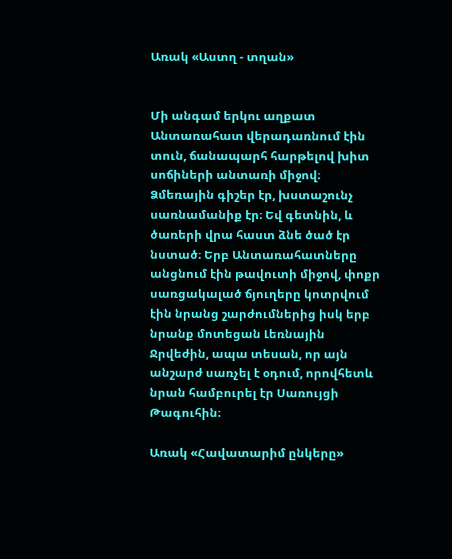Առակ «Աստղ - տղան»


Մի անգամ երկու աղքատ Անտառահատ վերադառնում էին տուն, ճանապարհ հարթելով խիտ սոճիների անտառի միջով։ Ձմեռային գիշեր էր, խստաշունչ սառնամանիք էր։ Եվ գետնին, և ծառերի վրա հաստ ձնե ծած էր նստած։ Երբ Անտառահատները անցնում էին թավուտի միջով, փոքր սառցակալած ճյուղերը կոտրվում էին նրանց շարժումներից իսկ երբ նրանք մոտեցան Լեռնային Ջրվեժին, ապա տեսան, որ այն անշարժ սառչել է օդում, որովհետև նրան համբուրել էր Սառույցի Թագուհին։

Առակ «Հավատարիմ ընկերը»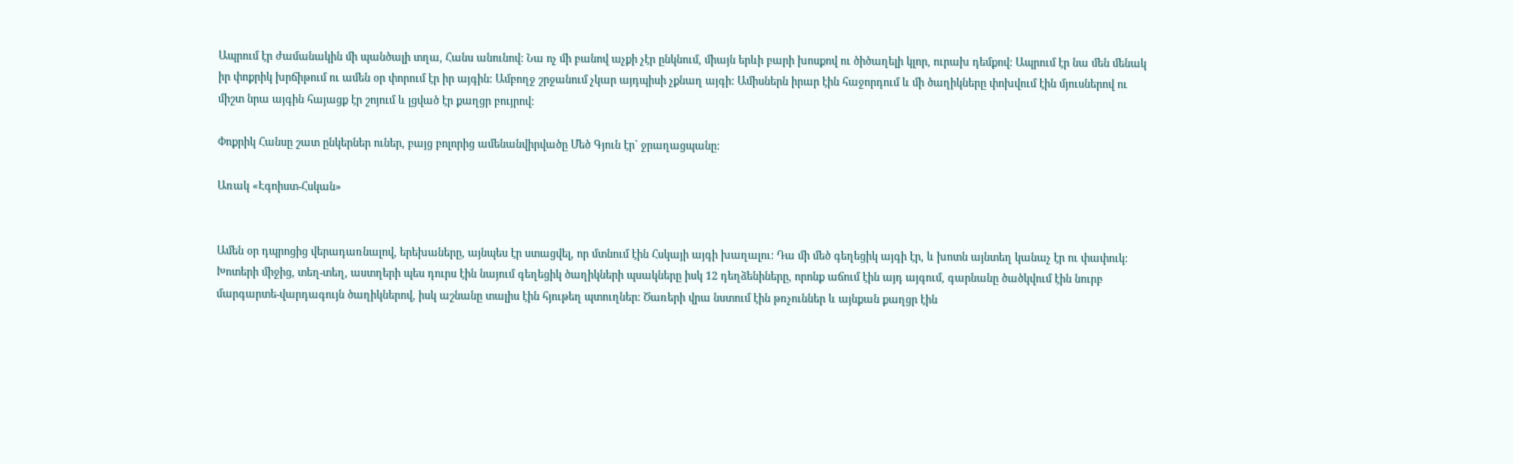Ապրում էր ժամանակին մի պանծալի տղա, Հանս անունով: Նա ոչ մի բանով աչքի չէր ընկնում, միայն երևի բարի խոսքով ու ծիծաղելի կլոր, ուրախ դեմքով: Ապրում էր նա մեն մենակ իր փոքրիկ խրճիթում ու ամեն օր փորում էր իր այգին: Ամբողջ շրջանում չկար այդպիսի չքնաղ այգի: Ամիսներն իրար էին հաջորդում և մի ծաղիկները փոխվում էին մյուսներով ու միշտ նրա այգին հայացք էր շոյում և լցված էր քաղցր բույրով:

Փոքրիկ Հանսը շատ ընկերներ ուներ, բայց բոլորից ամենանվիրվածը Մեծ Գյուն էր` ջրաղացպանը:

Առակ «Էգոիստ-Հսկան»


Ամեն օր դպրոցից վերադառնալով, երեխաները, այնպես էր ստացվել, որ մտնում էին Հսկայի այգի խաղալու: Դա մի մեծ գեղեցիկ այգի էր, և խոտն այնտեղ կանաչ էր ու փափուկ: Խոտերի միջից, տեղ-տեղ, աստղերի պես դուրս էին նայում գեղեցիկ ծաղիկների պսակները իսկ 12 դեղձենիները, որոնք աճում էին այդ այգում, գարնանը ծածկվում էին նուրբ մարգարտե-վարդագույն ծաղիկներով, իսկ աշնանը տալիս էին հյութեղ պտուղներ: Ծառերի վրա նստում էին թռչուններ և այնքան քաղցր էին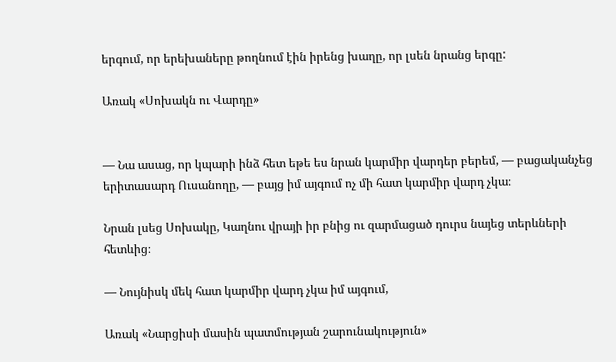երգում, որ երեխաները թողնում էին իրենց խաղը, որ լսեն նրանց երգը:

Առակ «Սոխակն ու Վարդը»


— Նա ասաց, որ կպարի ինձ հետ եթե ես նրան կարմիր վարդեր բերեմ, — բացականչեց երիտասարդ Ուսանողը, — բայց իմ այգում ոչ մի հատ կարմիր վարդ չկա։

Նրան լսեց Սոխակը, Կաղնու վրայի իր բնից ու զարմացած դուրս նայեց տերևների հետևից։

— Նույնիսկ մեկ հատ կարմիր վարդ չկա իմ այգում,

Առակ «Նարցիսի մասին պատմության շարունակություն»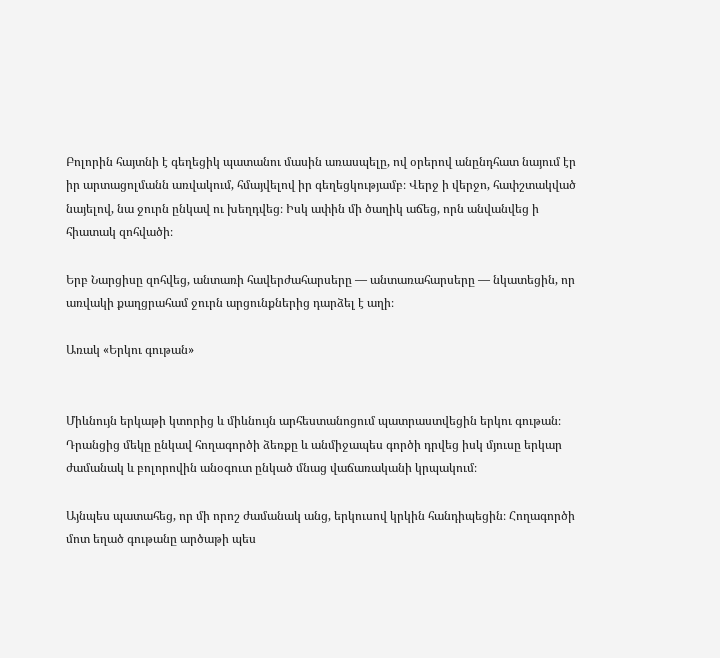Բոլորին հայտնի է գեղեցիկ պատանու մասին առասպելը, ով օրերով անընդհատ նայում էր իր արտացոլմանն առվակում, հմայվելով իր գեղեցկությամբ։ Վերջ ի վերջո, հափշտակված նայելով, նա ջուրն ընկավ ու խեղդվեց։ Իսկ ափին մի ծաղիկ աճեց, որն անվանվեց ի հիատակ զոհվածի։

Երբ Նարցիսը զոհվեց, անտառի հավերժահարսերը — անտառահարսերը — նկատեցին, որ առվակի քաղցրահամ ջուրն արցունքներից դարձել է աղի։

Առակ «Երկու գութան»


Միևնույն երկաթի կտորից և միևնույն արհեստանոցում պատրաստվեցին երկու գութան։ Դրանցից մեկը ընկավ հողագործի ձեռքը և անմիջապես գործի դրվեց իսկ մյուսը երկար ժամանակ և բոլորովին անօգուտ ընկած մնաց վաճառականի կրպակում։

Այնպես պատահեց, որ մի որոշ ժամանակ անց, երկուսով կրկին հանդիպեցին։ Հողագործի մոտ եղած գութանը արծաթի պես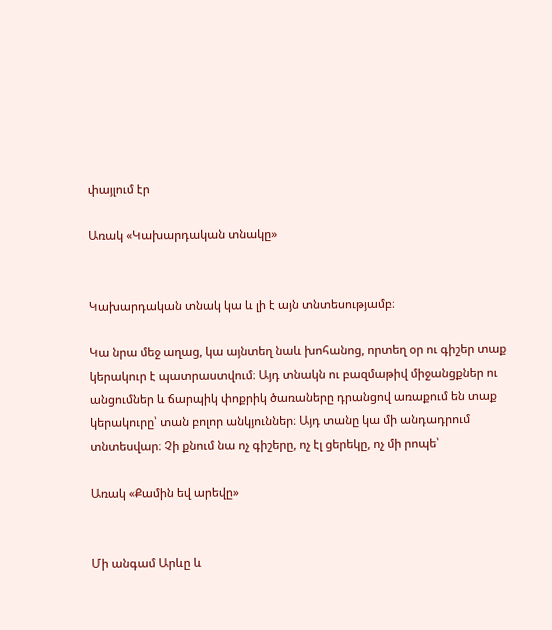փայլում էր

Առակ «Կախարդական տնակը»


Կախարդական տնակ կա և լի է այն տնտեսությամբ։

Կա նրա մեջ աղաց, կա այնտեղ նաև խոհանոց, որտեղ օր ու գիշեր տաք կերակուր է պատրաստվում։ Այդ տնակն ու բազմաթիվ միջանցքներ ու անցումներ և ճարպիկ փոքրիկ ծառաները դրանցով առաքում են տաք կերակուրը՝ տան բոլոր անկյուններ։ Այդ տանը կա մի անդադրում տնտեսվար։ Չի քնում նա ոչ գիշերը, ոչ էլ ցերեկը, ոչ մի րոպե՝

Առակ «Քամին եվ արեվը»


Մի անգամ Արևը և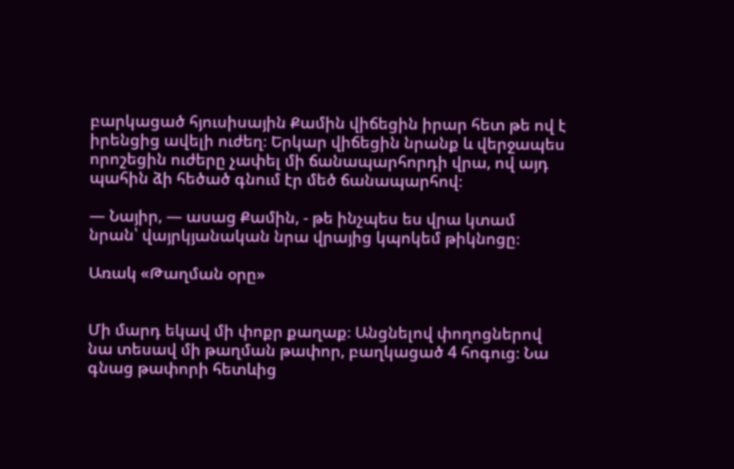բարկացած հյուսիսային Քամին վիճեցին իրար հետ թե ով է իրենցից ավելի ուժեղ։ Երկար վիճեցին նրանք և վերջապես որոշեցին ուժերը չափել մի ճանապարհորդի վրա, ով այդ պահին ձի հեծած գնում էր մեծ ճանապարհով։

— Նայիր, — ասաց Քամին, - թե ինչպես ես վրա կտամ նրան՝ վայրկյանական նրա վրայից կպոկեմ թիկնոցը։

Առակ «Թաղման օրը»


Մի մարդ եկավ մի փոքր քաղաք։ Անցնելով փողոցներով նա տեսավ մի թաղման թափոր, բաղկացած 4 հոգուց։ Նա գնաց թափորի հետևից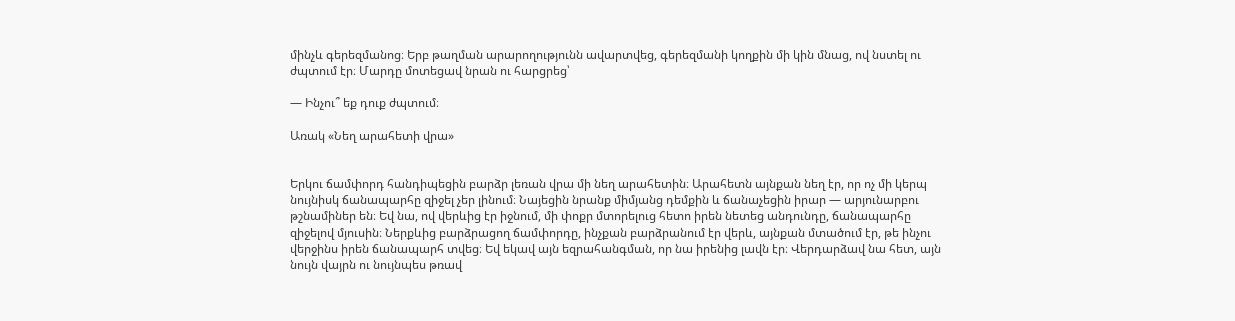մինչև գերեզմանոց։ Երբ թաղման արարողությունն ավարտվեց, գերեզմանի կողքին մի կին մնաց, ով նստել ու ժպտում էր։ Մարդը մոտեցավ նրան ու հարցրեց՝

— Ինչու՞ եք դուք ժպտում։

Առակ «Նեղ արահետի վրա»


Երկու ճամփորդ հանդիպեցին բարձր լեռան վրա մի նեղ արահետին։ Արահետն այնքան նեղ էր, որ ոչ մի կերպ նույնիսկ ճանապարհը զիջել չեր լինում։ Նայեցին նրանք միմյանց դեմքին և ճանաչեցին իրար — արյունարբու թշնամիներ են։ Եվ նա, ով վերևից էր իջնում, մի փոքր մտորելուց հետո իրեն նետեց անդունդը, ճանապարհը զիջելով մյուսին։ Ներքևից բարձրացող ճամփորդը, ինչքան բարձրանում էր վերև, այնքան մտածում էր, թե ինչու վերջինս իրեն ճանապարհ տվեց։ Եվ եկավ այն եզրահանգման, որ նա իրենից լավն էր։ Վերդարձավ նա հետ, այն նույն վայրն ու նույնպես թռավ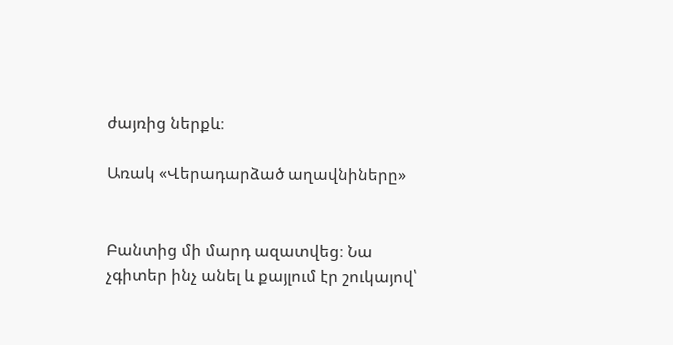ժայռից ներքև։

Առակ «Վերադարձած աղավնիները»


Բանտից մի մարդ ազատվեց։ Նա չգիտեր ինչ անել և քայլում էր շուկայով՝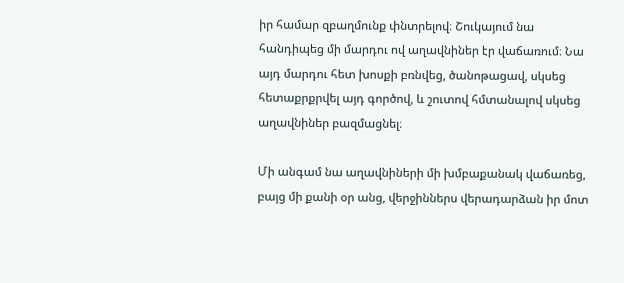իր համար զբաղմունք փնտրելով։ Շուկայում նա հանդիպեց մի մարդու ով աղավնիներ էր վաճառում։ Նա այդ մարդու հետ խոսքի բռնվեց, ծանոթացավ, սկսեց հետաքրքրվել այդ գործով, և շուտով հմտանալով սկսեց աղավնիներ բազմացնել։

Մի անգամ նա աղավնիների մի խմբաքանակ վաճառեց, բայց մի քանի օր անց, վերջիններս վերադարձան իր մոտ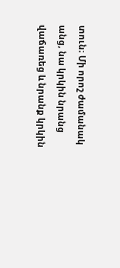տուն։ Մի որոշ ժամանակ անց, նա կրկին նրանց վաճառեց և նրանք կրկին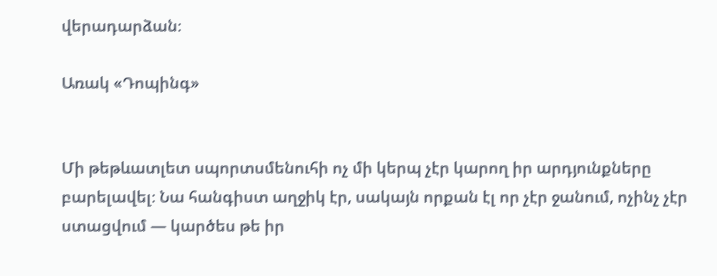վերադարձան։

Առակ «Դոպինգ»


Մի թեթևատլետ սպորտսմենուհի ոչ մի կերպ չէր կարող իր արդյունքները բարելավել։ Նա հանգիստ աղջիկ էր, սակայն որքան էլ որ չէր ջանում, ոչինչ չէր ստացվում — կարծես թե իր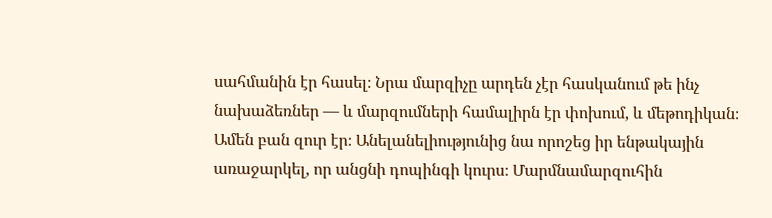սահմանին էր հասել։ Նրա մարզիչը արդեն չէր հասկանում թե ինչ նախաձեռներ — և մարզումների համալիրն էր փոխում, և մեթոդիկան։ Ամեն բան զուր էր։ Անելանելիությունից նա որոշեց իր ենթակային առաջարկել, որ անցնի դոպինգի կուրս։ Մարմնամարզուհին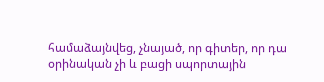համաձայնվեց, չնայած, որ գիտեր, որ դա օրինական չի և բացի սպորտային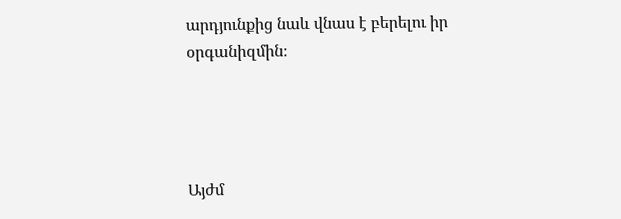արդյունքից նաև վնաս է բերելու իր օրգանիզմին։




Այժմ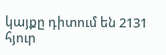կայքը դիտում են 2131 հյուր